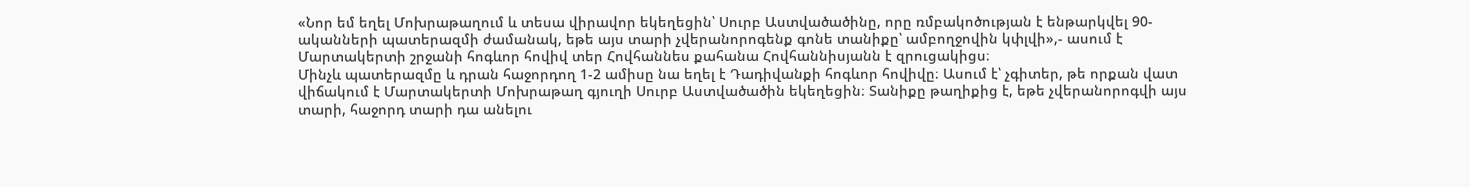«Նոր եմ եղել Մոխրաթաղում և տեսա վիրավոր եկեղեցին՝ Սուրբ Աստվածածինը, որը ռմբակոծության է ենթարկվել 90-ականների պատերազմի ժամանակ, եթե այս տարի չվերանորոգենք գոնե տանիքը՝ ամբողջովին կփլվի»,- ասում է Մարտակերտի շրջանի հոգևոր հովիվ տեր Հովհաննես քահանա Հովհաննիսյանն է զրուցակիցս։
Մինչև պատերազմը և դրան հաջորդող 1-2 ամիսը նա եղել է Դադիվանքի հոգևոր հովիվը։ Ասում է՝ չգիտեր, թե որքան վատ վիճակում է Մարտակերտի Մոխրաթաղ գյուղի Սուրբ Աստվածածին եկեղեցին։ Տանիքը թաղիքից է, եթե չվերանորոգվի այս տարի, հաջորդ տարի դա անելու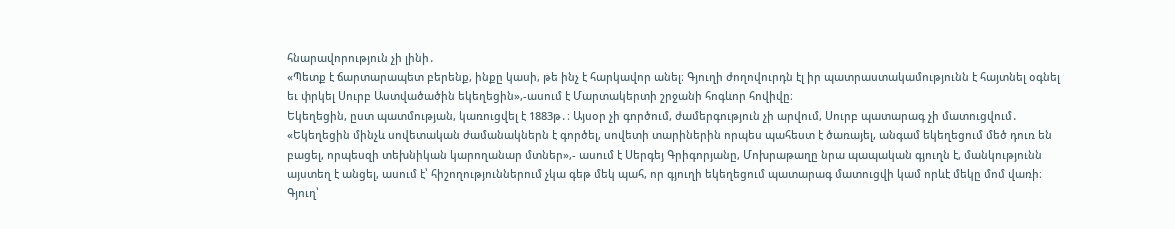հնարավորություն չի լինի․
«Պետք է ճարտարապետ բերենք, ինքը կասի, թե ինչ է հարկավոր անել։ Գյուղի ժողովուրդն էլ իր պատրաստակամությունն է հայտնել օգնել եւ փրկել Սուրբ Աստվածածին եկեղեցին»,-ասում է Մարտակերտի շրջանի հոգևոր հովիվը։
Եկեղեցին, ըստ պատմության, կառուցվել է 1883թ․։ Այսօր չի գործում, ժամերգություն չի արվում, Սուրբ պատարագ չի մատուցվում․
«Եկեղեցին մինչև սովետական ժամանակներն է գործել, սովետի տարիներին որպես պահեստ է ծառայել, անգամ եկեղեցում մեծ դուռ են բացել, որպեսզի տեխնիկան կարողանար մտներ»,- ասում է Սերգեյ Գրիգորյանը, Մոխրաթաղը նրա պապական գյուղն է, մանկությունն այստեղ է անցել, ասում է՝ հիշողություններում չկա գեթ մեկ պահ, որ գյուղի եկեղեցում պատարագ մատուցվի կամ որևէ մեկը մոմ վառի։ Գյուղ՝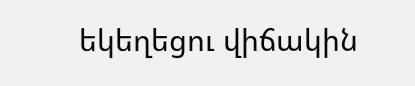եկեղեցու վիճակին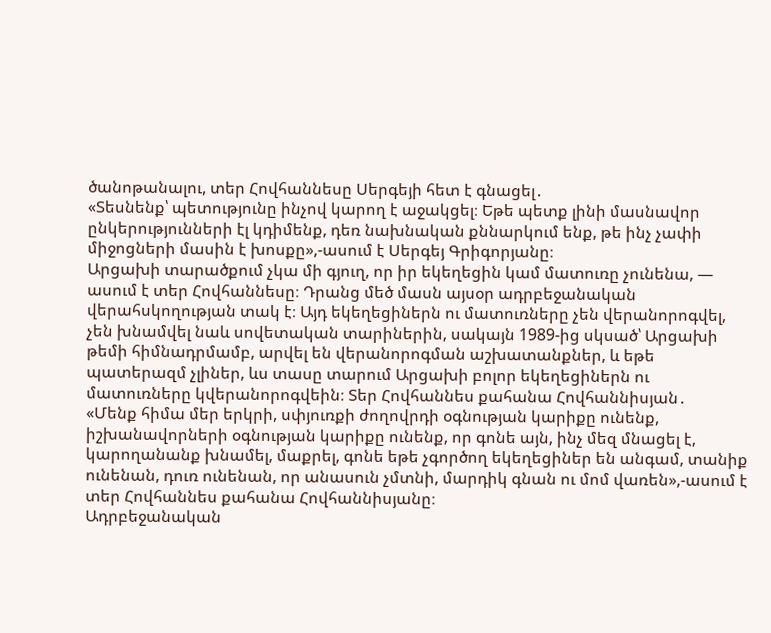ծանոթանալու, տեր Հովհաննեսը Սերգեյի հետ է գնացել․
«Տեսնենք՝ պետությունը ինչով կարող է աջակցել։ Եթե պետք լինի մասնավոր ընկերությունների էլ կդիմենք, դեռ նախնական քննարկում ենք, թե ինչ չափի միջոցների մասին է խոսքը»,-ասում է Սերգեյ Գրիգորյանը։
Արցախի տարածքում չկա մի գյուղ, որ իր եկեղեցին կամ մատուռը չունենա, — ասում է տեր Հովհաննեսը։ Դրանց մեծ մասն այսօր ադրբեջանական վերահսկողության տակ է։ Այդ եկեղեցիներն ու մատուռները չեն վերանորոգվել, չեն խնամվել նաև սովետական տարիներին, սակայն 1989-ից սկսած՝ Արցախի թեմի հիմնադրմամբ, արվել են վերանորոգման աշխատանքներ, և եթե պատերազմ չլիներ, ևս տասը տարում Արցախի բոլոր եկեղեցիներն ու մատուռները կվերանորոգվեին։ Տեր Հովհաննես քահանա Հովհաննիսյան․
«Մենք հիմա մեր երկրի, սփյուռքի ժողովրդի օգնության կարիքը ունենք, իշխանավորների օգնության կարիքը ունենք, որ գոնե այն, ինչ մեզ մնացել է, կարողանանք խնամել, մաքրել, գոնե եթե չգործող եկեղեցիներ են անգամ, տանիք ունենան, դուռ ունենան, որ անասուն չմտնի, մարդիկ գնան ու մոմ վառեն»,-ասում է տեր Հովհաննես քահանա Հովհաննիսյանը։
Ադրբեջանական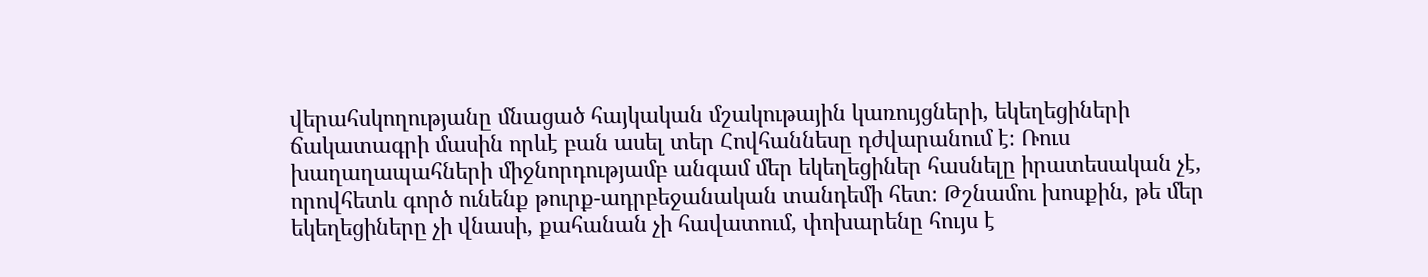վերահսկողությանը մնացած հայկական մշակութային կառույցների, եկեղեցիների ճակատագրի մասին որևէ բան ասել տեր Հովհաննեսը դժվարանում է։ Ռուս խաղաղապահների միջնորդությամբ անգամ մեր եկեղեցիներ հասնելը իրատեսական չէ, որովհետև գործ ունենք թուրք-ադրբեջանական տանդեմի հետ։ Թշնամու խոսքին, թե մեր եկեղեցիները չի վնասի, քահանան չի հավատում, փոխարենը հույս է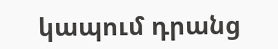կապում դրանց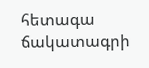հետագա ճակատագրի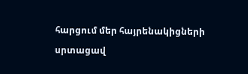հարցում մեր հայրենակիցների սրտացավ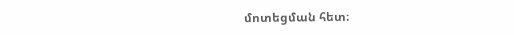մոտեցման հետ։